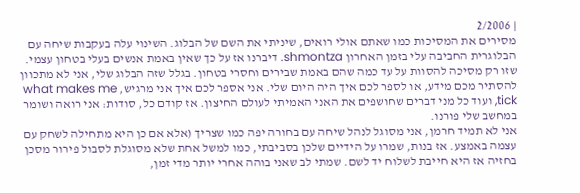| 2/2006
מסירים את המסיכות כמו שאתם אולי רואים, שיניתי את השם של הבלוג. השינוי עלה בעקבות שיחה עם הבלוגרית החביבה עלי בזמן האחרון shmontza. דיברנו אז על כך שאין באמת אנשים בעלי בטחון עצמי. שזו רק מסיכה להסוות על עד כמה שהם באמת שבירים וחסרי בטחון. בגלל שזה הבלוג שלי, אני לא מתכוון להסתיר מכם מידע, או לספר לכם איך היה היום שלי. אני אספר לכם איך אני מרגיש, what makes me tick, ועוד כל מני דברים שחושפים את האני האמיתי לעולם החיצון. אז קודם כל, סודות: אני רואה ושומר במחשב שלי פורנו.
אני לא תמיד חרמן, אני מסוגל לנהל שיחה עם בחורה יפה כמו שצריך (אלא אם כן היא מתחילה לשחק עם עצמה באמצע. אז בנות, שמרו על הידיים שלכן בסביבתי, כמו למשל אחת שלא מסוגלת לסבול פירור מסכן בחזיה אז היא חייבת לשלוח יד לשם. שמתי לב שאני בוהה אחרי יותר מדי זמן,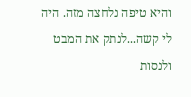והיא טיפה נלחצה מזה. היה לי קשה...לנתק את המבט ולנסות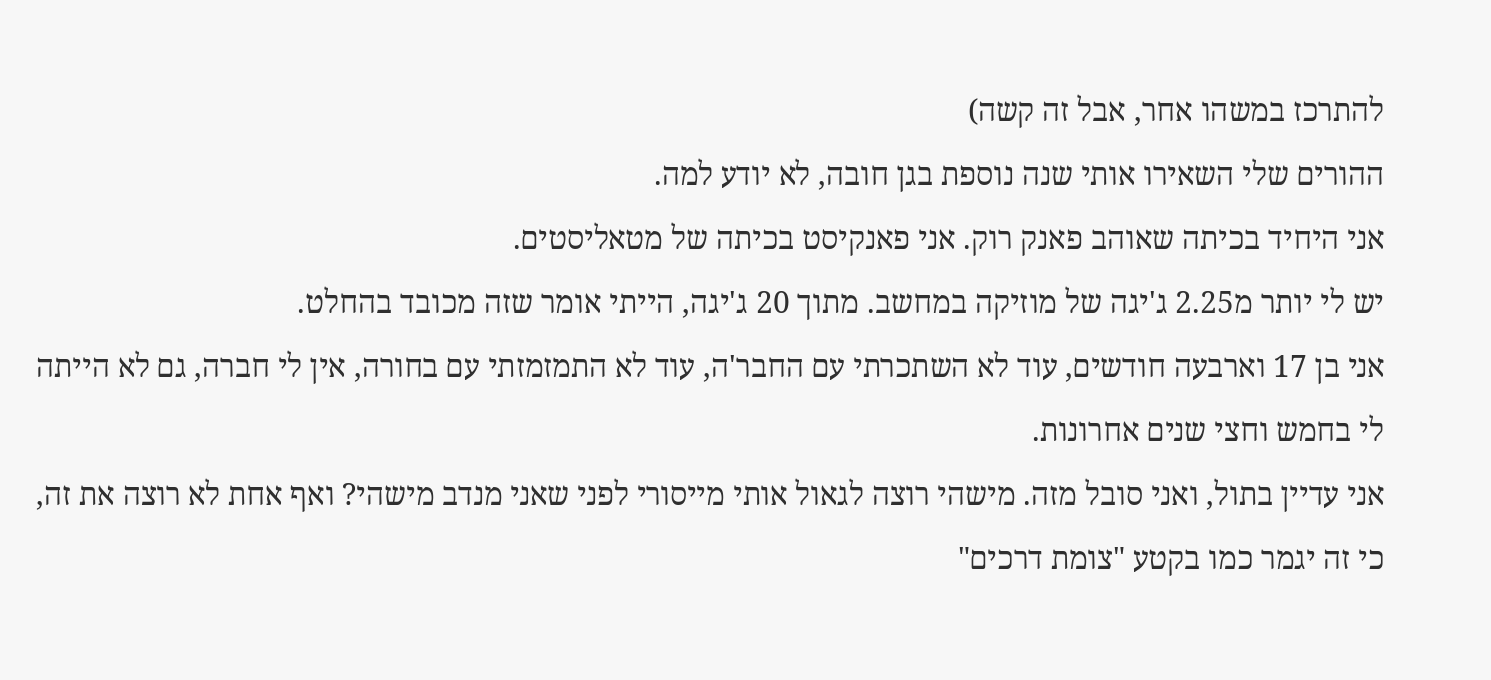להתרכז במשהו אחר, אבל זה קשה)
ההורים שלי השאירו אותי שנה נוספת בגן חובה, לא יודע למה.
אני היחיד בכיתה שאוהב פאנק רוק. אני פאנקיסט בכיתה של מטאליסטים.
יש לי יותר מ2.25 ג'יגה של מוזיקה במחשב. מתוך 20 ג'יגה, הייתי אומר שזה מכובד בהחלט.
אני בן 17 וארבעה חודשים, עוד לא השתכרתי עם החבר'ה, עוד לא התמזמזתי עם בחורה, אין לי חברה, גם לא הייתה לי בחמש וחצי שנים אחרונות.
אני עדיין בתול, ואני סובל מזה. מישהי רוצה לגאול אותי מייסורי לפני שאני מנדב מישהי? ואף אחת לא רוצה את זה, כי זה יגמר כמו בקטע "צומת דרכים"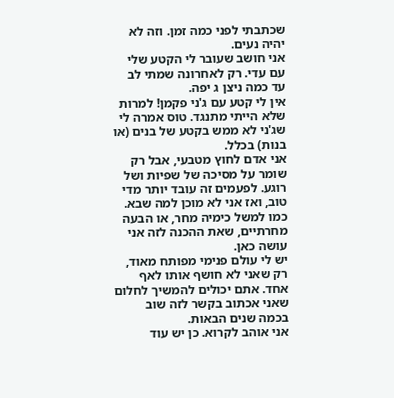שכתבתי לפני כמה זמן. וזה לא יהיה נעים.
אני חושב שעובר לי הקטע שלי עם עדי. רק לאחרונה שמתי לב עד כמה ניצן ג יפה.
אין לי קטע עם ג'ני פקמן! למרות שלא הייתי מתנגד. טוס אמרה לי שג'ני לא ממש בקטע של בנים (או בנות) בכלל.
אני אדם לחוץ מטבעי, אבל רק שומר על מסיכה של שפיות ושל רוגע. לפעמים זה עובד יותר מדי טוב, ואז אני לא מוכן למה שבא. כמו למשל כימיה מחר, או הבעה מחרתיים, שאת ההכנה לזה אני עושה כאן.
יש לי עולם פנימי מפותח מאוד, רק שאני לא חושף אותו לאף אחד. אתם יכולים להמשיך לחלום שאני אכתוב בקשר לזה שוב בכמה שנים הבאות.
אני אוהב לקרוא. כן יש עוד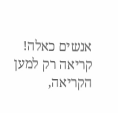אנשים כאלה! קריאה רק למען הקריאה,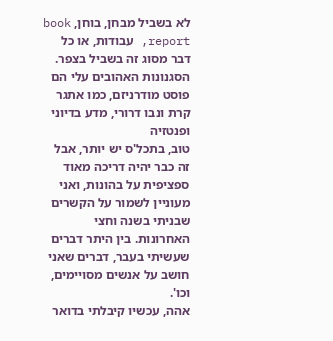לא בשביל מבחן, בוחן, book report, עבודות, או כל דבר מסוג זה בשביל בצפר. הסגנונות האהובים עלי הם פוסט מודרניזם, כמו אתגר קרת ונבו דרורי, מדע בדיוני ופנטזיה
טוב, בתכל'ס יש יותר, אבל זה כבר יהיה דריכה מאוד ספציפית על בהונות, ואני מעוניין לשמור על הקשרים שבניתי בשנה וחצי האחרונות. בין היתר דברים שעשיתי בעבר, דברים שאני חושב על אנשים מסויימים, וכו'.
אהה, עכשיו קיבלתי בדואר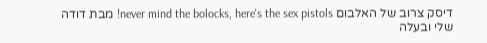דיסק צרוב של האלבום never mind the bolocks, here's the sex pistols! מבת דודה שלי ובעלה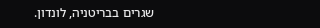שגרים בבריטניה, לונדון.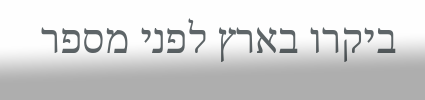ביקרו בארץ לפני מספר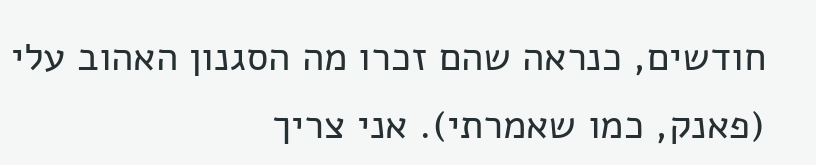חודשים, כנראה שהם זכרו מה הסגנון האהוב עלי (פאנק, כמו שאמרתי). אני צריך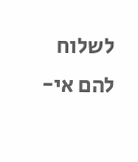לשלוח להם אי-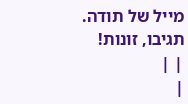מייל של תודה.
תגיבו, זונות!
| |
|